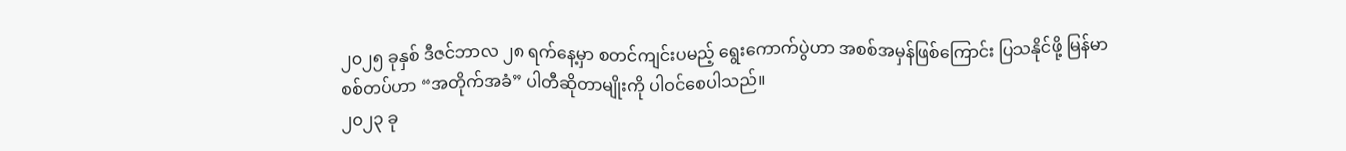၂၀၂၅ ခုနှစ် ဒီဇင်ဘာလ ၂၈ ရက်နေ့မှာ စတင်ကျင်းပမည့် ရွေးကောက်ပွဲဟာ အစစ်အမှန်ဖြစ်ကြောင်း ပြသနိုင်ဖို့ မြန်မာ စစ်တပ်ဟာ “အတိုက်အခံ” ပါတီဆိုတာမျိုးကို ပါဝင်စေပါသည်။
၂၀၂၃ ခု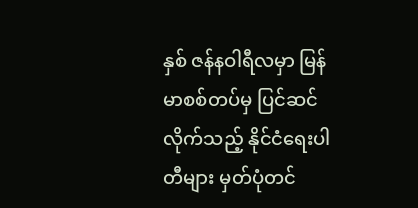နှစ် ဇန်နဝါရီလမှာ မြန်မာစစ်တပ်မှ ပြင်ဆင်လိုက်သည့် နိုင်ငံရေးပါတီများ မှတ်ပုံတင်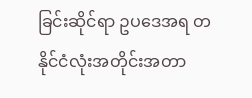ခြင်းဆိုင်ရာ ဥပဒေအရ တနိုင်ငံလုံးအတိုင်းအတာ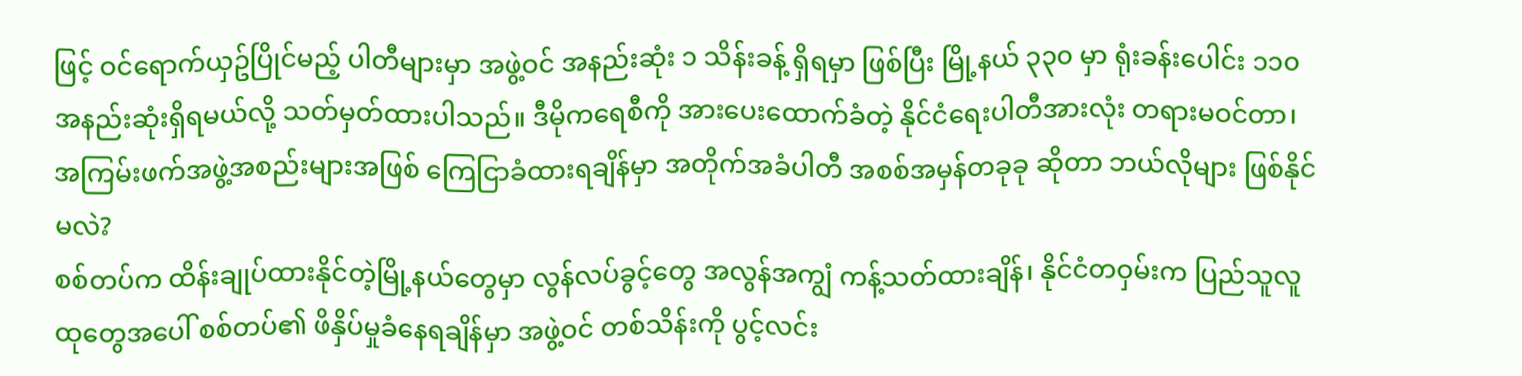ဖြင့် ဝင်ရောက်ယှဥ်ပြိုင်မည့် ပါတီများမှာ အဖွဲ့ဝင် အနည်းဆုံး ၁ သိန်းခန့် ရှိရမှာ ဖြစ်ပြီး မြို့နယ် ၃၃၀ မှာ ရုံးခန်းပေါင်း ၁၁၀ အနည်းဆုံးရှိရမယ်လို့ သတ်မှတ်ထားပါသည်။ ဒီမိုကရေစီကို အားပေးထောက်ခံတဲ့ နိုင်ငံရေးပါတီအားလုံး တရားမဝင်တာ၊ အကြမ်းဖက်အဖွဲ့အစည်းများအဖြစ် ကြေငြာခံထားရချိန်မှာ အတိုက်အခံပါတီ အစစ်အမှန်တခုခု ဆိုတာ ဘယ်လိုများ ဖြစ်နိုင်မလဲ?
စစ်တပ်က ထိန်းချုပ်ထားနိုင်တဲ့မြို့နယ်တွေမှာ လွန်လပ်ခွင့်တွေ အလွန်အကျွံ ကန့်သတ်ထားချိန်၊ နိုင်ငံတဝှမ်းက ပြည်သူလူထုတွေအပေါ် စစ်တပ်၏ ဖိနှိပ်မှုခံနေရချိန်မှာ အဖွဲ့ဝင် တစ်သိန်းကို ပွင့်လင်း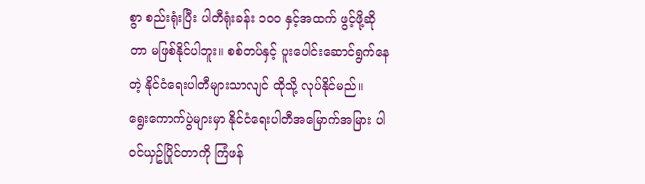စွာ စည်းရုံးပြီး ပါတီရုံးခန်း ၁၀၀ နှင့်အထက် ဖွင့်ဖို့ဆိုတာ မဖြစ်နိုင်ပါဘူး။ စစ်တပ်နှင့် ပူးပေါင်းဆောင်ရွက်နေတဲ့ နိုင်ငံရေးပါတီများသာလျင် ထိုသို့ လုပ်နိုင်မည်။
ရွေးကောက်ပွဲများမှာ နိုင်ငံရေးပါတီအမြောက်အမြား ပါဝင်ယှဥ်ပြိုင်တာကို ကြံဖန်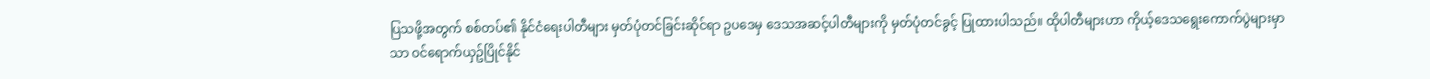ပြသဖို့အတွက် စစ်တပ်၏ နိုင်ငံရေးပါတီများ မှတ်ပုံတင်ခြင်းဆိုင်ရာ ဥပဒေမှ ဒေသအဆင့်ပါတီများကို မှတ်ပုံတင်ခွင့် ပြုထားပါသည်။ ထိုပါတီများဟာ ကိုယ့်ဒေသရွေးကောက်ပွဲများမှာသာ ဝင်ရောက်ယှဥ်ပြိုင်နိုင်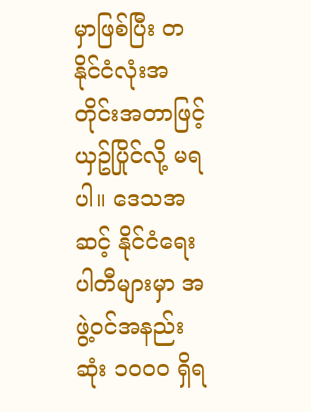မှာဖြစ်ပြီး တနိုင်ငံလုံးအတိုင်းအတာဖြင့် ယှဥ်ပြိုင်လို့ မရပါ။ ဒေသအဆင့် နိုင်ငံရေးပါတီများမှာ အဖွဲ့ဝင်အနည်းဆုံး ၁၀၀၀ ရှိရ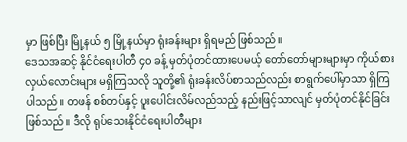မှာ ဖြစ်ပြီး မြို့နယ် ၅ မြို့နယ်မှာ ရုံးခန်းများ ရှိရမည် ဖြစ်သည်။
ဒေသအဆင့် နိုင်ငံရေးပါတီ ၄၀ ခန့် မှတ်ပုံတင်ထားပေမယ့် တော်တော်များများမှာ ကိုယ်စားလှယ်လောင်းများ မရှိကြသလို သူတို့၏ ရုံးခန်းလိပ်စာသည်လည်း စာရွက်ပေါ်မှာသာ ရှိကြပါသည်။ တဖန် စစ်တပ်နှင့် ပူးပေါင်းလိမ်လည်သည့် နည်းဖြင့်သာလျင် မှတ်ပုံတင်နိုင်ခြင်း ဖြစ်သည်။ ဒီလို ရုပ်သေးနိုင်ငံရေးပါတီများ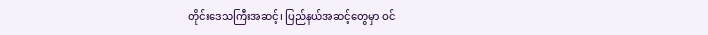တိုင်းဒေသကြီးအဆင့်၊ ပြည်နယ်အဆင့်တွေမှာ ဝင်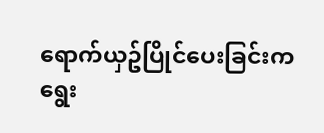ရောက်ယှဥ်ပြိုင်ပေးခြင်းက ရွေး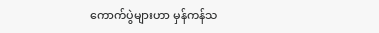ကောက်ပွဲများဟာ မှန်ကန်သ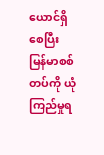ယောင်ရှိစေပြီး မြန်မာစစ်တပ်ကို ယုံကြည်မှုရ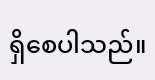ရှိစေပါသည်။